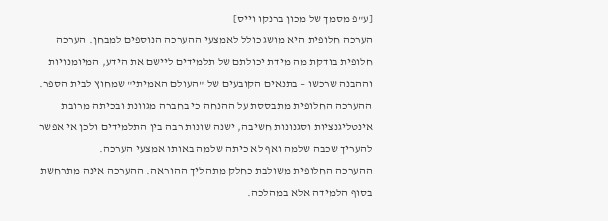[ע"פ מסמך של מכון ברנקו וייס]
הערכה חלופית היא מושג כולל לאמצעי ההערכה הנוספים למבחן. הערכה חלופית בודקת מה מידת יכולתם של תלמידים ליישם את הידע, המיומנויות וההבנה שרכשו – בתנאים הקובעים של "העולם האמיתי" שמחוץ לבית הספר.
ההערכה החלופית מתבססת על ההנחה כי בחברה מגוונת ובכיתה מרובת אינטליגנציות וסגנונות חשיבה, ישנה שונות רבה בין התלמידים ולכן אי אפשר להעריך שכבה שלמה ואף לא כיתה שלמה באותו אמצעי הערכה.
ההערכה החלופית משולבת כחלק מתהליך ההוראה. ההערכה אינה מתרחשת בסוף הלמידה אלא במהלכה.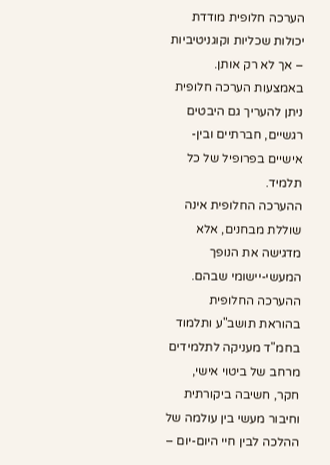הערכה חלופית מודדת יכולות שכליות וקוגניטיביות – אך לא רק אותן. באמצעות הערכה חלופית ניתן להעריך גם היבטים רגשיים, חברתיים ובין-אישיים בפרופיל של כל תלמיד.
ההערכה החלופית אינה שוללת מבחנים, אלא מדגישה את הנופך המעשי-יישומי שבהם.
ההערכה החלופית בהוראת תושב"ע ותלמוד בחמ"ד מעניקה לתלמידים מרחב של ביטוי אישי, חקר, חשיבה ביקורתית וחיבור מעשי בין עולמה של ההלכה לבין חיי היום-יום –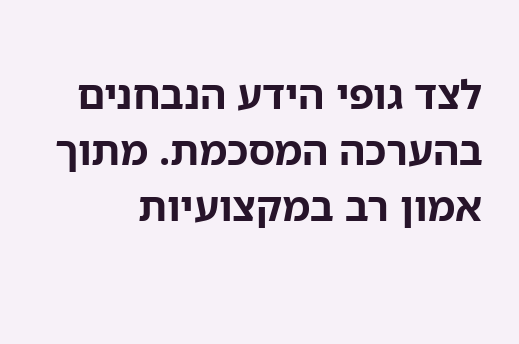לצד גופי הידע הנבחנים בהערכה המסכמת. מתוך אמון רב במקצועיות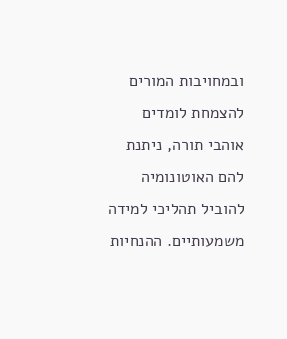ובמחויבות המורים להצמחת לומדים אוהבי תורה, ניתנת להם האוטונומיה להוביל תהליכי למידה משמעותיים. ההנחיות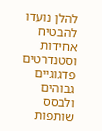להלן נועדו להבטיח אחידות וסטנדרטים פדגוגיים גבוהים ולבסס שותפות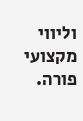וליווי מקצועי פורה.